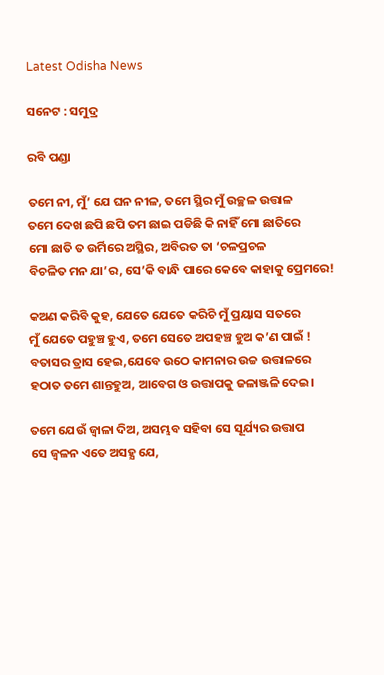Latest Odisha News

ସନେଟ : ସମୁଦ୍ର

ରବି ପଣ୍ଡା

ତମେ ନୀ, ମୁଁ’ ଯେ ଘନ ନୀଳ, ତମେ ସ୍ଥିର ମୁଁ ଉଚ୍ଛଳ ଉତ୍ତାଳ
ତମେ ଦେଖ ଛପି ଛପି ତମ ଛାଇ ପଡିଛି କି ନାହିଁ ମୋ ଛାତିରେ
ମୋ ଛାତି ତ ଉର୍ମିରେ ଅସ୍ଥିର, ଅବିରତ ତା ‘ଚଳପ୍ରଚଳ
ବିଚଳିତ ମନ ଯା’ର, ସେ’କି ବାନ୍ଧି ପାରେ କେବେ କାହାକୁ ପ୍ରେମରେ!

କଅଣ କରିବି କୁହ, ଯେତେ ଯେତେ କରିଚି ମୁଁ ପ୍ରୟାସ ସତରେ
ମୁଁ ଯେତେ ପହୁଞ୍ଚ ହୁଏ, ତମେ ସେତେ ଅପହଞ୍ଚ ହୁଅ କ’ଣ ପାଇଁ !
ବତାସର ତ୍ରାସ ହେଇ,ଯେବେ ଉଠେ କାମନାର ଉଚ୍ଚ ଉତ୍ତାଳରେ
ହଠାତ ତମେ ଶାନ୍ତହୁଅ, ଆବେଗ ଓ ଉତ୍ତାପକୁ ଜଳାଞ୍ଜଳି ଦେଇ।

ତମେ ଯେଉଁ ଜ୍ୱାଳା ଦିଅ, ଅସମ୍ଭବ ସହିବା ସେ ସୂର୍ଯ୍ୟର ଉତ୍ତାପ
ସେ ଜ୍ୱଳନ ଏତେ ଅସହ୍ଯ ଯେ,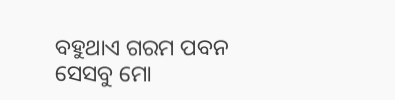ବହୁଥାଏ ଗରମ ପବନ
ସେସବୁ ମୋ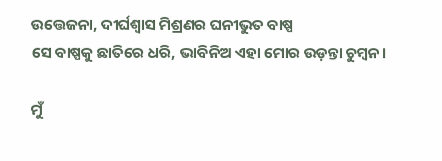ଉତ୍ତେଜନା, ଦୀର୍ଘଶ୍ୱାସ ମିଶ୍ରଣର ଘନୀଭୁତ ବାଷ୍ପ
ସେ ବାଷ୍ପକୁ ଛାତିରେ ଧରି, ଭାବିନିଅ ଏହା ମୋର ଉଡ଼ନ୍ତା ଚୁମ୍ବନ।

ମୁଁ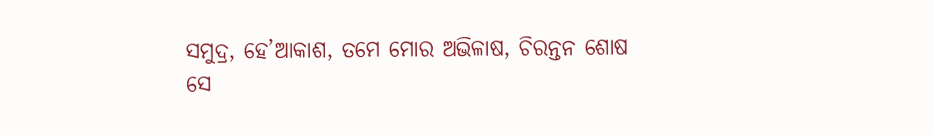ସମୁଦ୍ର, ହେ’ଆକାଶ, ତମେ ମୋର ଅଭିଳାଷ, ଚିରନ୍ତନ ଶୋଷ
ସେ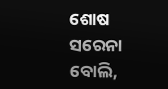ଶୋଷ ସରେନା ବୋଲି,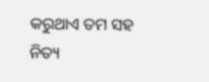କରୁଥାଏ ତମ ସହ ନିତ୍ୟ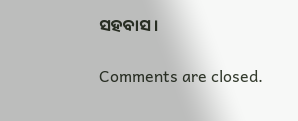ସହବାସ।

Comments are closed.